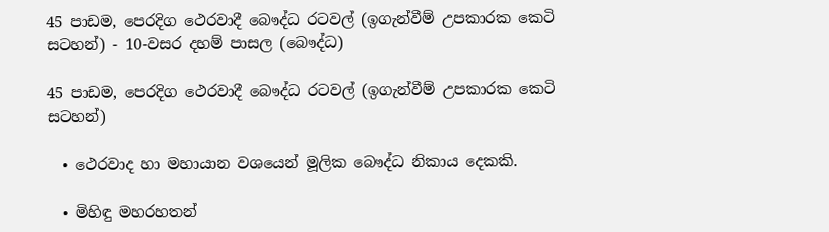45 පාඩම, පෙරදිග ථෙරවාදී බෞද්ධ රටවල් (ඉගැන්වීම් උපකාරක කෙටි සටහන්) - 10-වසර දහම් පාසල (බෞද්ධ)

45 පාඩම, පෙරදිග ථෙරවාදී බෞද්ධ රටවල් (ඉගැන්වීම් උපකාරක කෙටි සටහන්)

  • ථෙරවාද හා මහායාන වශයෙන් මූලික බෞද්ධ නිකාය දෙකකි.

  • මිහිඳු මහරහතන්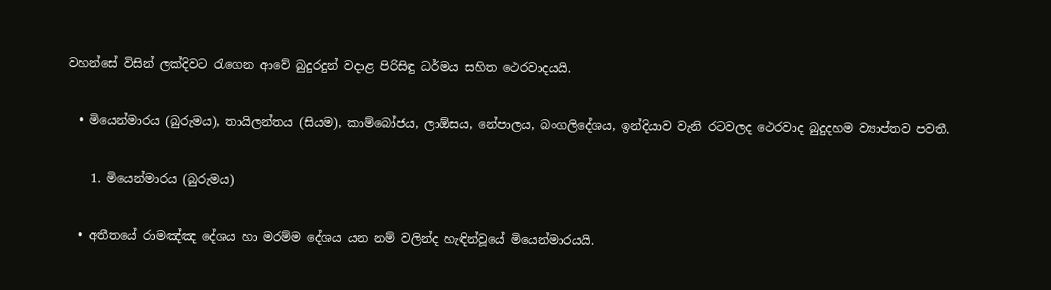වහන්සේ විසින් ලක්දිවට රැගෙන ආවේ බුදුරදුන් වදාළ පිරිසිඳු ධර්මය සහිත ථෙරවාදයයි.

  • මියෙන්මාරය (බුරුමය), තායිලන්තය (සියම), කාම්බෝජය, ලාඕසය, නේපාලය, බංගලිදේශය, ඉන්දියාව වැනි රටවලද ථෙරවාද බුදුදහම ව්‍යාප්තව පවතී.

    1. මියෙන්මාරය (බුරුමය)

  • අතීතයේ රාමඤ්ඤ දේශය හා මරම්ම දේශය යන නම් වලින්ද හැඳින්වූයේ මියෙන්මාරයයි.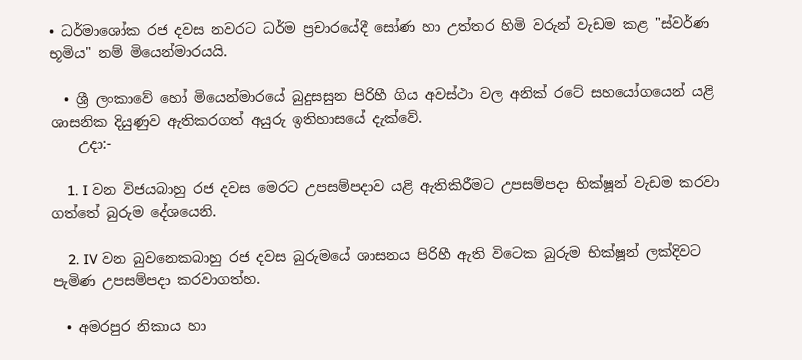• ධර්මාශෝක රජ දවස නවරට ධර්ම ප්‍රචාරයේදී සෝණ හා උත්තර හිමි වරුන් වැඩම කළ "ස්වර්ණ භූමිය" නම් මියෙන්මාරයයි.

  • ශ්‍රී ලංකාවේ හෝ මියෙන්මාරයේ බුදුසසුන පිරිහී ගිය අවස්ථා වල අනික් රටේ සහයෝගයෙන් යළි ශාසනික දියුණුව ඇතිකරගත් අයුරු ඉතිහාසයේ දැක්වේ.
    උදා:-

    1. I වන විජයබාහු රජ දවස මෙරට උපසම්පදාව යළි ඇතිකිරීමට උපසම්පදා භික්ෂූන් වැඩම කරවා ගත්තේ බුරුම දේශයෙනි.

    2. IV වන බුවනෙකබාහු රජ දවස බුරුමයේ ශාසනය පිරිහී ඇති විටෙක බුරුම භික්ෂූන් ලක්දිවට පැමිණ උපසම්පදා කරවාගත්හ.

  • අමරපුර නිකාය හා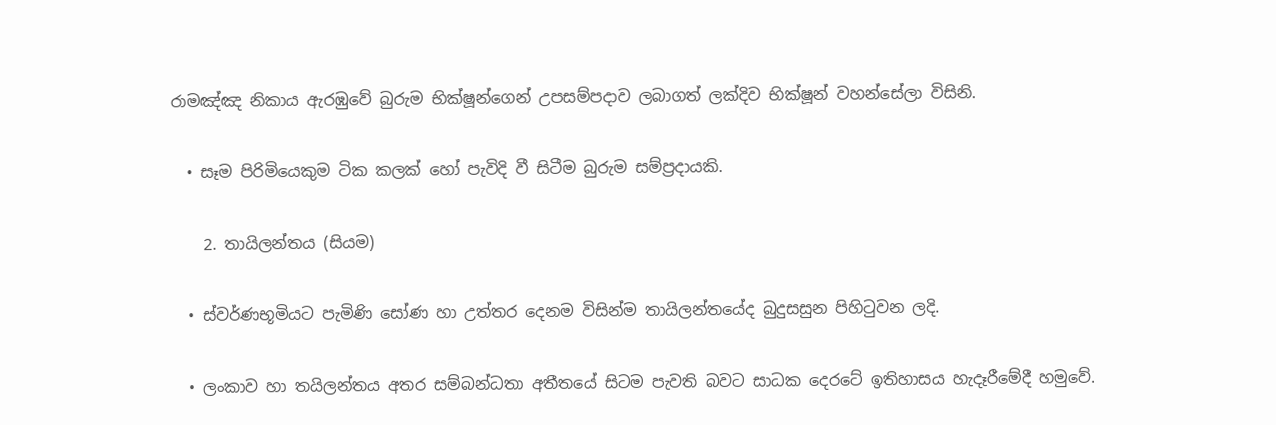රාමඤ්ඤ නිකාය ඇරඹුවේ බුරුම භික්ෂූන්ගෙන් උපසම්පදාව ලබාගත් ලක්දිව භික්ෂූන් වහන්සේලා විසිනි.

  • සෑම පිරිමියෙකුම ටික කලක් හෝ පැවිදි වී සිටීම බුරුම සම්ප්‍රදායකි.

    2. තායිලන්තය (සියම)

  • ස්වර්ණභූමියට පැමිණි සෝණ හා උත්තර දෙනම විසින්ම තායිලන්තයේද බුදුසසුන පිහිටුවන ලදි.

  • ලංකාව හා තයිලන්තය අතර සම්බන්ධතා අතීතයේ සිටම පැවති බවට සාධක දෙරටේ ඉතිහාසය හැදෑරීමේදී හමුවේ.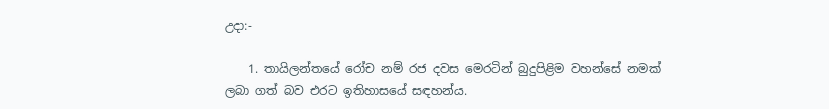උදා:-

    1. තායිලන්තයේ රෝච නම් රජ දවස මෙරටින් බුදුපිළිම වහන්සේ නමක් ලබා ගත් බව එරට ඉතිහාසයේ සඳහන්ය.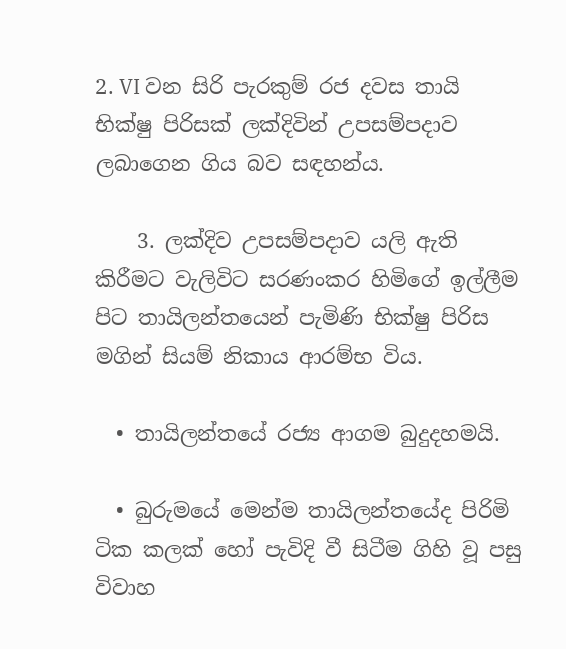2. VI වන සිරි පැරකුම් රජ දවස තායි භික්ෂු පිරිසක් ලක්දිවින් උපසම්පදාව ලබාගෙන ගිය බව සඳහන්ය.

    3. ලක්දිව උපසම්පදාව යලි ඇති කිරීමට වැලිවිට සරණංකර හිමිගේ ඉල්ලීම පිට තායිලන්තයෙන් පැමිණි භික්ෂු පිරිස මගින් සියම් නිකාය ආරම්භ විය.

  • තායිලන්තයේ රජ්‍ය ආගම බුදුදහමයි.

  • බුරුමයේ මෙන්ම තායිලන්තයේද පිරිමි ටික කලක් හෝ පැවිදි වී සිටීම ගිහි වූ පසු විවාහ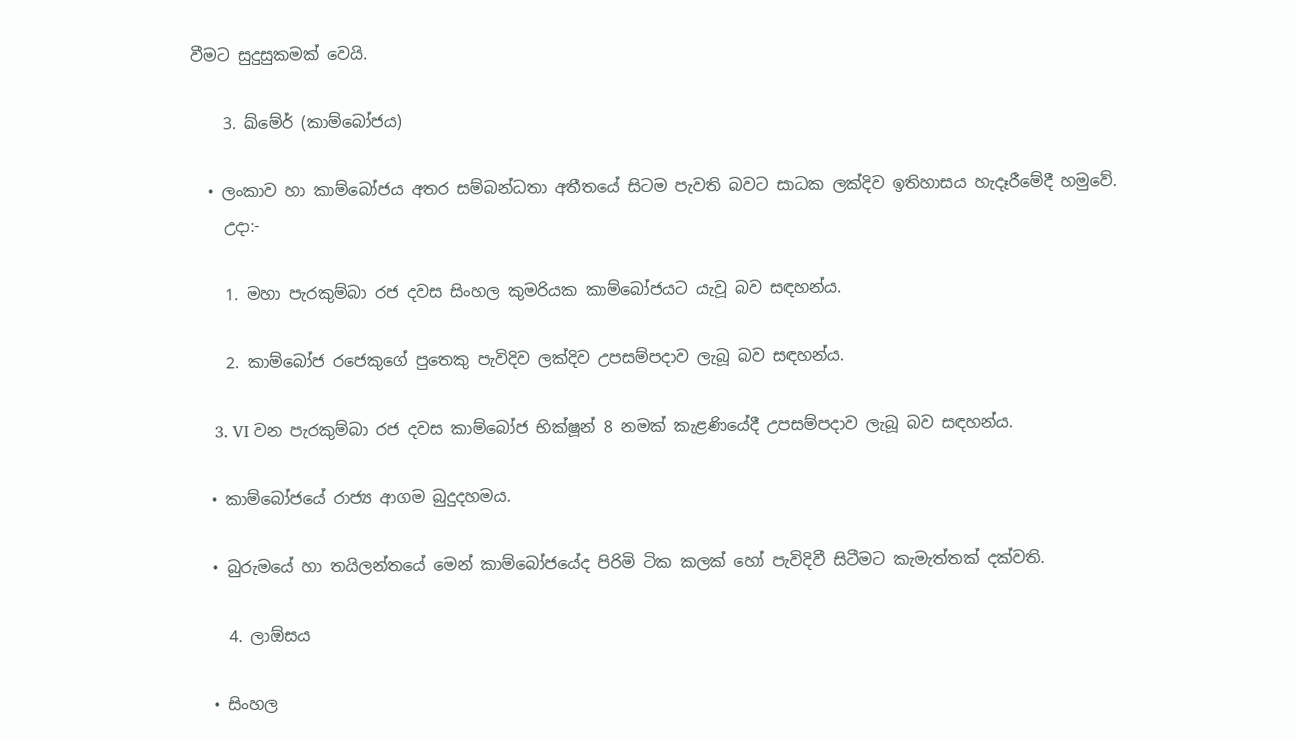වීමට සුදුසුකමක් වෙයි.

    3. ඛ්මේර් (කාම්බෝජය)

  • ලංකාව හා කාම්බෝජය අතර සම්බන්ධතා අතීතයේ සිටම පැවති බවට සාධක ලක්දිව ඉතිහාසය හැදෑරීමේදී හමුවේ.
    උදා:-

    1. මහා පැරකුම්බා රජ දවස සිංහල කුමරියක කාම්බෝජයට යැවූ බව සඳහන්ය.

    2. කාම්බෝජ රජෙකුගේ පුතෙකු පැවිදිව ලක්දිව උපසම්පදාව ලැබූ බව සඳහන්ය.

    3. VI වන පැරකුම්බා රජ දවස කාම්බෝජ භික්ෂූන් 8 නමක් කැළණියේදී උපසම්පදාව ලැබූ බව සඳහන්ය.

  • කාම්බෝජයේ රාජ්‍ය ආගම බුදුදහමය.

  • බුරුමයේ හා තයිලන්තයේ මෙන් කාම්බෝජයේද පිරිමි ටික කලක් හෝ පැවිදිවී සිටීමට කැමැත්තක් දක්වති.

    4. ලාඕසය

  • සිංහල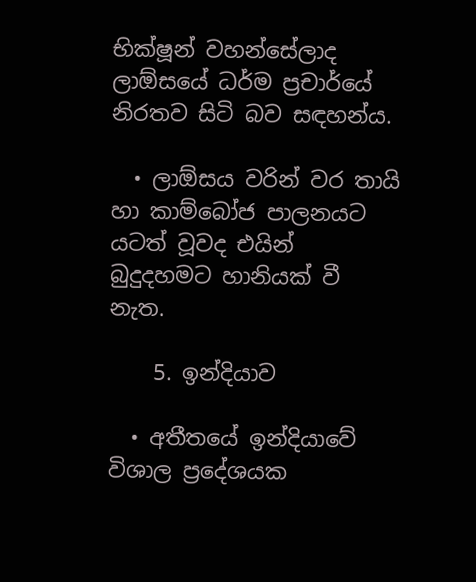භික්ෂූන් වහන්සේලාද ලාඕසයේ ධර්ම ප්‍රචාර්යේ නිරතව සිටි බව සඳහන්ය.

  • ලාඕසය වරින් වර තායි හා කාම්බෝජ පාලනයට යටත් වූවද එයින් බුදුදහමට හානියක් වී නැත.

    5. ඉන්දියාව

  • අතීතයේ ඉන්දියාවේ විශාල ප්‍රදේශයක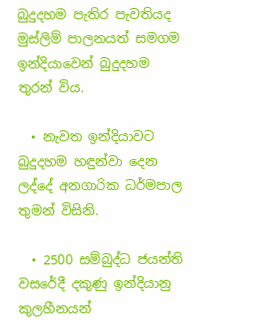බුදුදහම පැතිර පැවතියද මුස්ලිම් පාලනයත් සමගම ඉන්දියාවෙන් බුදුදහම තුරන් විය.

  • නැවත ඉන්දියාවට බුදුදහම හඳුන්වා දෙන ලද්දේ අනගාරික ධර්මපාල තුමන් විසිනි.

  • 2500 සම්බුද්ධ ජයන්ති වසරේදී දකුණු ඉන්දියානු කුලහීනයන්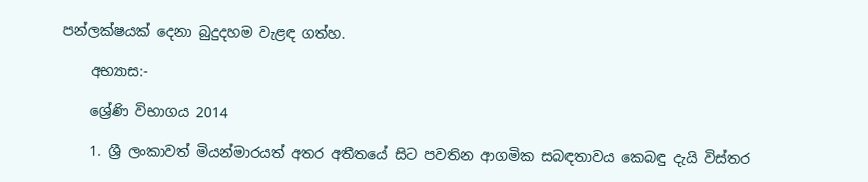පන්ලක්ෂයක් දෙනා බුදුදහම වැළඳ ගත්හ.

    අභ්‍යාස:-

    ශ්‍රේණි විභාගය 2014

    1. ශ්‍රී ලංකාවත් මියන්මාරයත් අතර අතීතයේ සිට පවතින ආගමික සබඳතාවය කෙබඳු දැයි විස්තර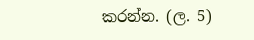කරන්න. (ල. 5)